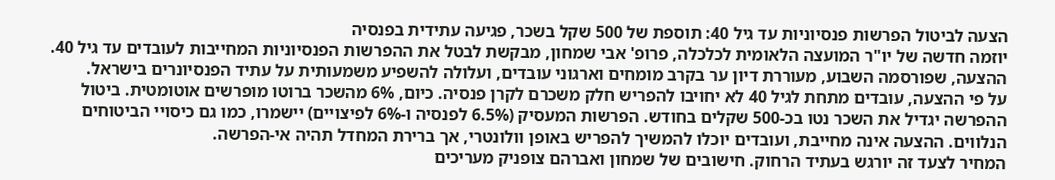הצעה לביטול הפרשות פנסיוניות עד גיל 40: תוספת של 500 שקל בשכר, פגיעה עתידית בפנסיה
יוזמה חדשה של יו"ר המועצה הלאומית לכלכלה, פרופ' אבי שמחון, מבקשת לבטל את ההפרשות הפנסיוניות המחייבות לעובדים עד גיל 40. ההצעה, שפורסמה השבוע, מעוררת דיון ער בקרב מומחים וארגוני עובדים, ועלולה להשפיע משמעותית על עתיד הפנסיונרים בישראל.
על פי ההצעה, עובדים מתחת לגיל 40 לא יחויבו להפריש חלק משכרם לקרן פנסיה. כיום, 6% מהשכר ברוטו מופרשים אוטומטית. ביטול ההפרשה יגדיל את השכר נטו בכ-500 שקלים בחודש. הפרשות המעסיק (6.5% לפנסיה ו-6% לפיצויים) יישמרו, כמו גם כיסויי הביטוחים הנלווים. ההצעה אינה מחייבת, ועובדים יוכלו להמשיך להפריש באופן וולונטרי, אך ברירת המחדל תהיה אי-הפרשה.
המחיר לצעד זה יורגש בעתיד הרחוק. חישובים של שמחון ואברהם צופניק מעריכים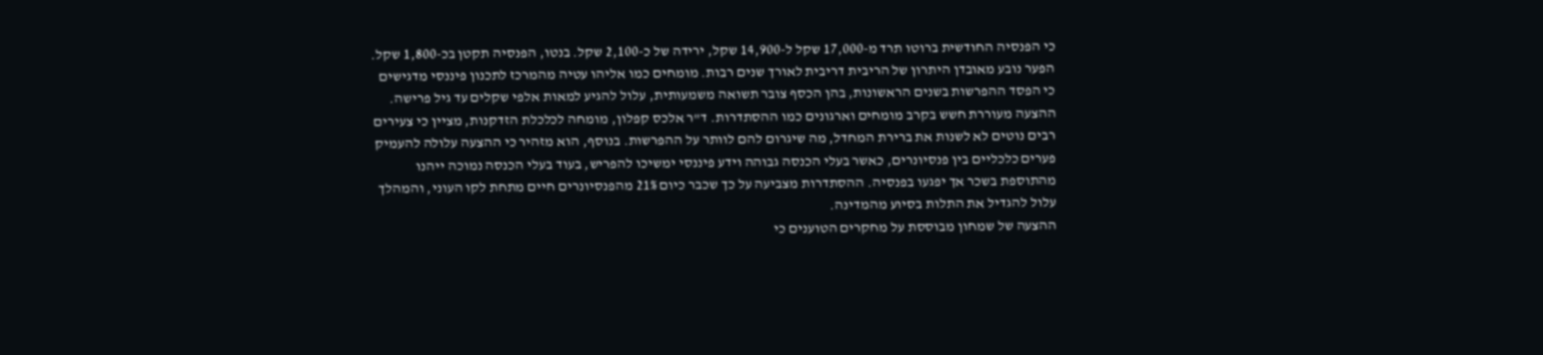כי הפנסיה החודשית ברוטו תרד מ-17,000 שקל ל-14,900 שקל, ירידה של כ-2,100 שקל. בנטו, הפנסיה תקטן בכ-1,800 שקל. הפער נובע מאובדן היתרון של הריבית דריבית לאורך שנים רבות. מומחים כמו אליהו עטיה מהמרכז לתכנון פיננסי מדגישים כי הפסד ההפרשות בשנים הראשונות, בהן הכסף צובר תשואה משמעותית, עלול להגיע למאות אלפי שקלים עד גיל פרישה.
ההצעה מעוררת חשש בקרב מומחים וארגונים כמו ההסתדרות. ד"ר אלכס קפלון, מומחה לכלכלת הזדקנות, מציין כי צעירים רבים נוטים לא לשנות את ברירת המחדל, מה שיגרום להם לוותר על ההפרשות. בנוסף, הוא מזהיר כי ההצעה עלולה להעמיק פערים כלכליים בין פנסיונרים, כאשר בעלי הכנסה גבוהה וידע פיננסי ימשיכו להפריש, בעוד בעלי הכנסה נמוכה ייהנו מהתוספת בשכר אך יפגעו בפנסיה. ההסתדרות מצביעה על כך שכבר כיום 21% מהפנסיונרים חיים מתחת לקו העוני, והמהלך עלול להגדיל את התלות בסיוע מהמדינה.
ההצעה של שמחון מבוססת על מחקרים הטוענים כי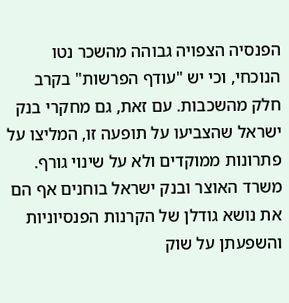הפנסיה הצפויה גבוהה מהשכר נטו הנוכחי, וכי יש "עודף הפרשות" בקרב חלק מהשכבות. עם זאת, גם מחקרי בנק ישראל שהצביעו על תופעה זו, המליצו על פתרונות ממוקדים ולא על שינוי גורף. משרד האוצר ובנק ישראל בוחנים אף הם את נושא גודלן של הקרנות הפנסיוניות והשפעתן על שוק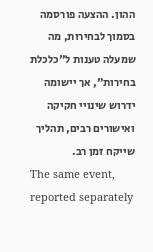ההון. ההצעה פורסמה בסמוך לבחירות, מה שמעלה טענות ל"כלכלת בחירות", אך יישומה ידרוש שינויי חקיקה ואישורים רבים, תהליך שייקח זמן רב.
The same event, reported separately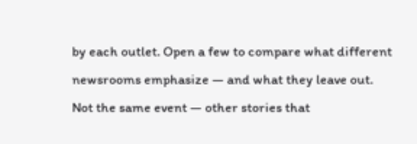by each outlet. Open a few to compare what different newsrooms emphasize — and what they leave out.
Not the same event — other stories that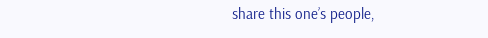share this one’s people,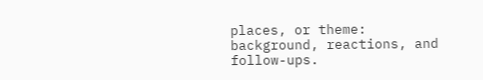places, or theme: background, reactions, and follow-ups.